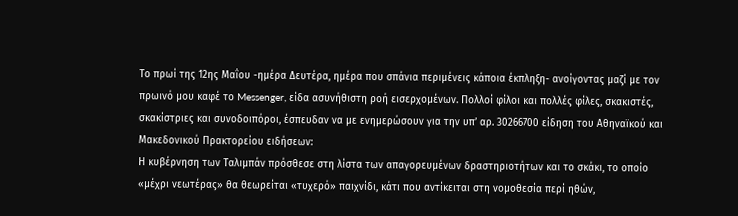Το πρωί της 12ης Μαΐου -ημέρα Δευτέρα, ημέρα που σπάνια περιμένεις κάποια έκπληξη- ανοίγοντας μαζί με τον πρωινό μου καφέ το Messenger, είδα ασυνήθιστη ροή εισερχομένων. Πολλοί φίλοι και πολλές φίλες, σκακιστές, σκακίστριες και συνοδοιπόροι, έσπευδαν να με ενημερώσουν για την υπ’ αρ. 30266700 είδηση του Αθηναϊκού και Μακεδονικού Πρακτορείου ειδήσεων:
Η κυβέρνηση των Ταλιμπάν πρόσθεσε στη λίστα των απαγορευμένων δραστηριοτήτων και το σκάκι, το οποίο «μέχρι νεωτέρας» θα θεωρείται «τυχερό» παιχνίδι, κάτι που αντίκειται στη νομοθεσία περί ηθών,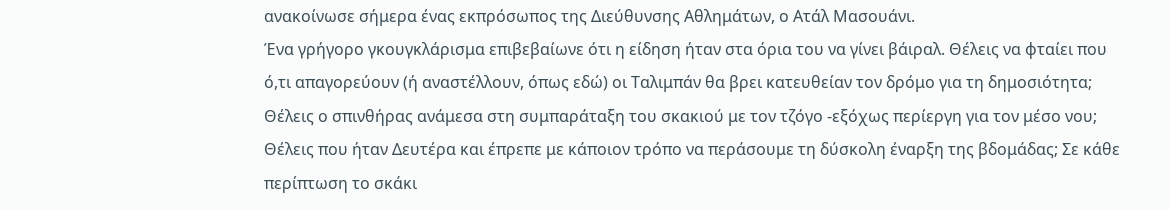ανακοίνωσε σήμερα ένας εκπρόσωπος της Διεύθυνσης Αθλημάτων, ο Ατάλ Μασουάνι.
Ένα γρήγορο γκουγκλάρισμα επιβεβαίωνε ότι η είδηση ήταν στα όρια του να γίνει βάιραλ. Θέλεις να φταίει που ό,τι απαγορεύουν (ή αναστέλλουν, όπως εδώ) οι Ταλιμπάν θα βρει κατευθείαν τον δρόμο για τη δημοσιότητα; Θέλεις ο σπινθήρας ανάμεσα στη συμπαράταξη του σκακιού με τον τζόγο -εξόχως περίεργη για τον μέσο νου; Θέλεις που ήταν Δευτέρα και έπρεπε με κάποιον τρόπο να περάσουμε τη δύσκολη έναρξη της βδομάδας; Σε κάθε περίπτωση το σκάκι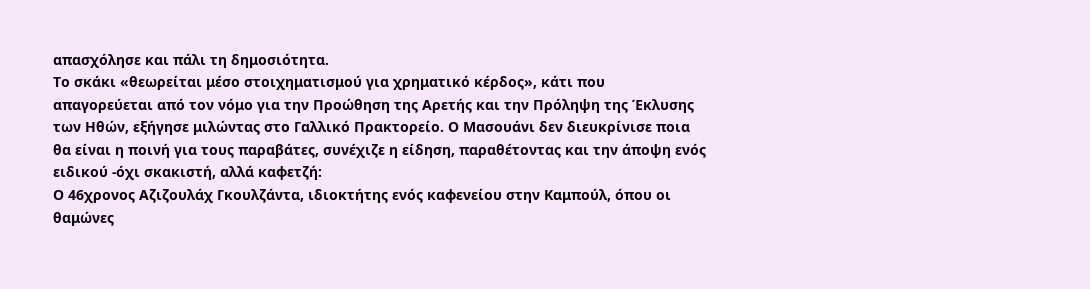απασχόλησε και πάλι τη δημοσιότητα.
Το σκάκι «θεωρείται μέσο στοιχηματισμού για χρηματικό κέρδος», κάτι που απαγορεύεται από τον νόμο για την Προώθηση της Αρετής και την Πρόληψη της Έκλυσης των Ηθών, εξήγησε μιλώντας στο Γαλλικό Πρακτορείο. Ο Μασουάνι δεν διευκρίνισε ποια θα είναι η ποινή για τους παραβάτες, συνέχιζε η είδηση, παραθέτοντας και την άποψη ενός ειδικού -όχι σκακιστή, αλλά καφετζή:
Ο 46χρονος Αζιζουλάχ Γκουλζάντα, ιδιοκτήτης ενός καφενείου στην Καμπούλ, όπου οι θαμώνες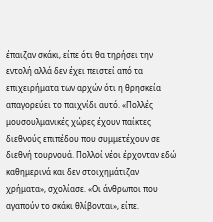έπαιζαν σκάκι, είπε ότι θα τηρήσει την εντολή αλλά δεν έχει πειστεί από τα επιχειρήματα των αρχών ότι η θρησκεία απαγορεύει το παιχνίδι αυτό. «Πολλές μουσουλμανικές χώρες έχουν παίκτες διεθνούς επιπέδου που συμμετέχουν σε διεθνή τουρνουά. Πολλοί νέοι έρχονταν εδώ καθημερινά και δεν στοιχημάτιζαν χρήματα», σχολίασε. «Οι άνθρωποι που αγαπούν το σκάκι θλίβονται», είπε.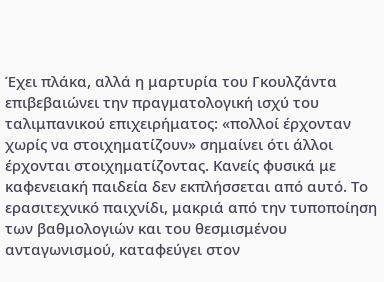Έχει πλάκα, αλλά η μαρτυρία του Γκουλζάντα επιβεβαιώνει την πραγματολογική ισχύ του ταλιμπανικού επιχειρήματος: «πολλοί έρχονταν χωρίς να στοιχηματίζουν» σημαίνει ότι άλλοι έρχονται στοιχηματίζοντας. Κανείς φυσικά με καφενειακή παιδεία δεν εκπλήσσεται από αυτό. Το ερασιτεχνικό παιχνίδι, μακριά από την τυποποίηση των βαθμολογιών και του θεσμισμένου ανταγωνισμού, καταφεύγει στον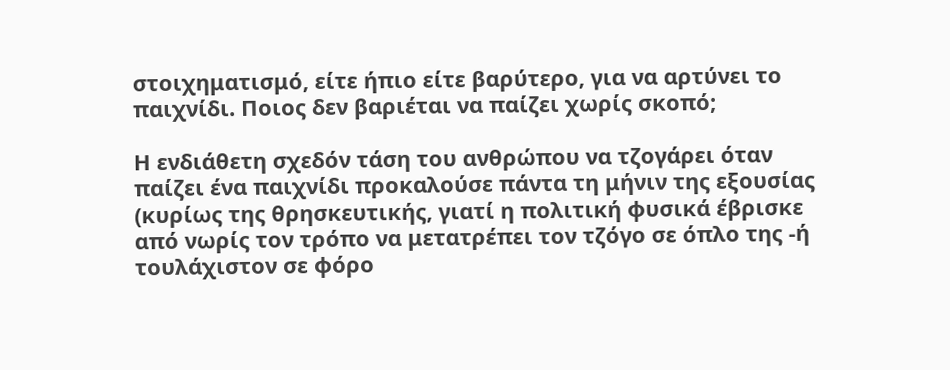στοιχηματισμό, είτε ήπιο είτε βαρύτερο, για να αρτύνει το παιχνίδι. Ποιος δεν βαριέται να παίζει χωρίς σκοπό;

Η ενδιάθετη σχεδόν τάση του ανθρώπου να τζογάρει όταν παίζει ένα παιχνίδι προκαλούσε πάντα τη μήνιν της εξουσίας (κυρίως της θρησκευτικής, γιατί η πολιτική φυσικά έβρισκε από νωρίς τον τρόπο να μετατρέπει τον τζόγο σε όπλο της -ή τουλάχιστον σε φόρο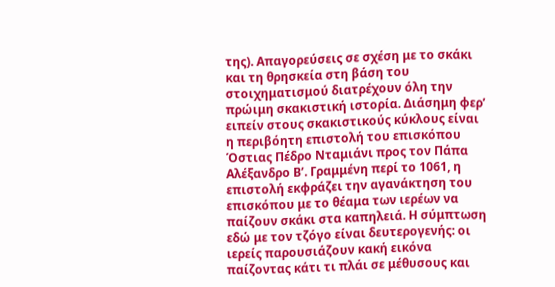της). Απαγορεύσεις σε σχέση με το σκάκι και τη θρησκεία στη βάση του στοιχηματισμού διατρέχουν όλη την πρώιμη σκακιστική ιστορία. Διάσημη φερ’ ειπείν στους σκακιστικούς κύκλους είναι η περιβόητη επιστολή του επισκόπου Όστιας Πέδρο Νταμιάνι προς τον Πάπα Αλέξανδρο Β’. Γραμμένη περί το 1061, η επιστολή εκφράζει την αγανάκτηση του επισκόπου με το θέαμα των ιερέων να παίζουν σκάκι στα καπηλειά. Η σύμπτωση εδώ με τον τζόγο είναι δευτερογενής: οι ιερείς παρουσιάζουν κακή εικόνα παίζοντας κάτι τι πλάι σε μέθυσους και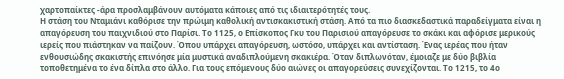χαρτοπαίκτες -άρα προσλαμβάνουν αυτόματα κάποιες από τις ιδιαιτερότητές τους.
Η στάση του Νταμιάνι καθόρισε την πρώιμη καθολική αντισκακιστική στάση. Από τα πιο διασκεδαστικά παραδείγματα είναι η απαγόρευση του παιχνιδιού στο Παρίσι. Το 1125, ο Επίσκοπος Γκυ του Παρισιού απαγόρευσε το σκάκι και αφόρισε μερικούς ιερείς που πιάστηκαν να παίζουν. Όπου υπάρχει απαγόρευση, ωστόσο, υπάρχει και αντίσταση. Ένας ιερέας που ήταν ενθουσιώδης σκακιστής επινόησε μία μυστικά αναδιπλούμενη σκακιέρα. Όταν διπλωνόταν, έμοιαζε με δύο βιβλία τοποθετημένα το ένα δίπλα στο άλλο. Για τους επόμενους δύο αιώνες οι απαγορεύσεις συνεχίζονται. Το 1215, το 4ο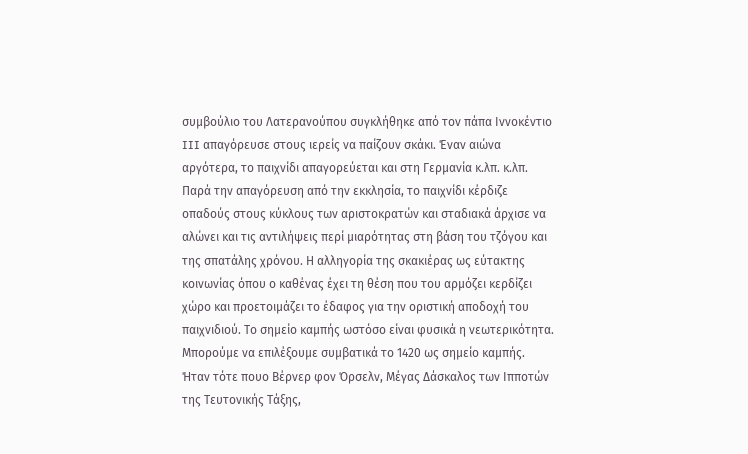συμβούλιο του Λατερανούπου συγκλήθηκε από τον πάπα Ιννοκέντιο III απαγόρευσε στους ιερείς να παίζουν σκάκι. Έναν αιώνα αργότερα, το παιχνίδι απαγορεύεται και στη Γερμανία κ.λπ. κ.λπ.
Παρά την απαγόρευση από την εκκλησία, το παιχνίδι κέρδιζε οπαδούς στους κύκλους των αριστοκρατών και σταδιακά άρχισε να αλώνει και τις αντιλήψεις περί μιαρότητας στη βάση του τζόγου και της σπατάλης χρόνου. Η αλληγορία της σκακιέρας ως εύτακτης κοινωνίας όπου ο καθένας έχει τη θέση που του αρμόζει κερδίζει χώρο και προετοιμάζει το έδαφος για την οριστική αποδοχή του παιχνιδιού. Το σημείο καμπής ωστόσο είναι φυσικά η νεωτερικότητα. Μπορούμε να επιλέξουμε συμβατικά το 1420 ως σημείο καμπής. Ήταν τότε πουο Βέρνερ φον Όρσελν, Μέγας Δάσκαλος των Ιπποτών της Τευτονικής Τάξης,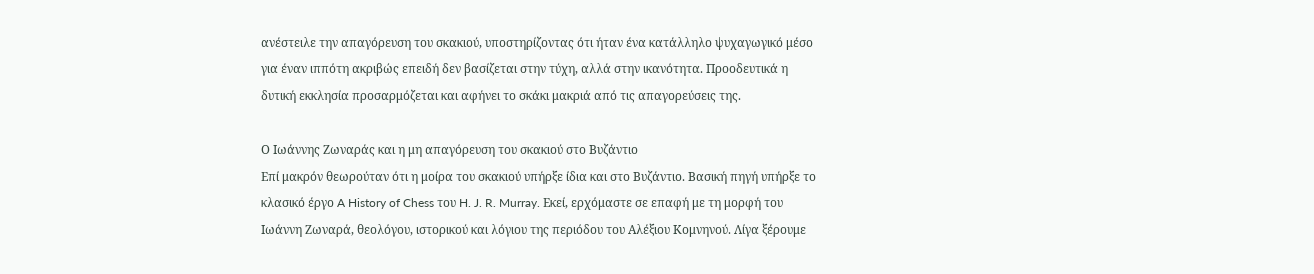ανέστειλε την απαγόρευση του σκακιού, υποστηρίζοντας ότι ήταν ένα κατάλληλο ψυχαγωγικό μέσο για έναν ιππότη ακριβώς επειδή δεν βασίζεται στην τύχη, αλλά στην ικανότητα. Προοδευτικά η δυτική εκκλησία προσαρμόζεται και αφήνει το σκάκι μακριά από τις απαγορεύσεις της.

Ο Ιωάννης Ζωναράς και η μη απαγόρευση του σκακιού στο Βυζάντιο
Επί μακρόν θεωρούταν ότι η μοίρα του σκακιού υπήρξε ίδια και στο Βυζάντιο. Βασική πηγή υπήρξε το κλασικό έργο A History of Chess του H. J. R. Murray. Εκεί, ερχόμαστε σε επαφή με τη μορφή του Ιωάννη Ζωναρά, θεολόγου, ιστορικού και λόγιου της περιόδου του Αλέξιου Κομνηνού. Λίγα ξέρουμε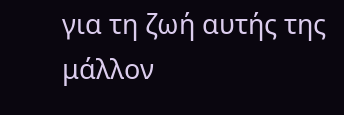για τη ζωή αυτής της μάλλον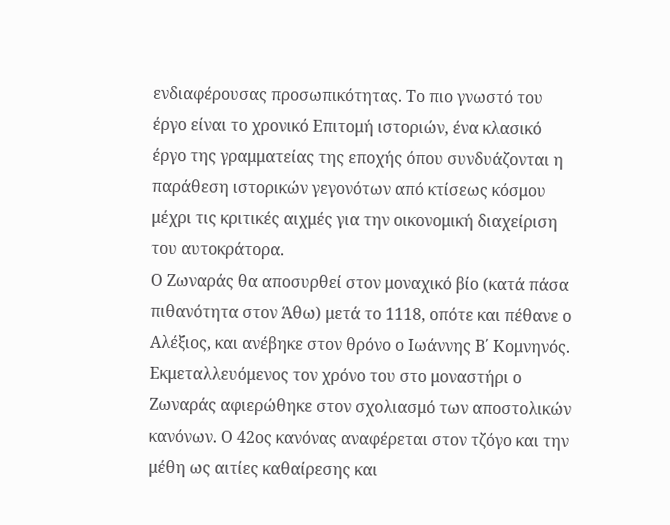ενδιαφέρουσας προσωπικότητας. Το πιο γνωστό του έργο είναι το χρονικό Επιτομή ιστοριών, ένα κλασικό έργο της γραμματείας της εποχής όπου συνδυάζονται η παράθεση ιστορικών γεγονότων από κτίσεως κόσμου μέχρι τις κριτικές αιχμές για την οικονομική διαχείριση του αυτοκράτορα.
Ο Ζωναράς θα αποσυρθεί στον μοναχικό βίο (κατά πάσα πιθανότητα στον Άθω) μετά το 1118, οπότε και πέθανε ο Αλέξιος, και ανέβηκε στον θρόνο ο Ιωάννης Β΄ Κομνηνός. Εκμεταλλευόμενος τον χρόνο του στο μοναστήρι ο Ζωναράς αφιερώθηκε στον σχολιασμό των αποστολικών κανόνων. Ο 42ος κανόνας αναφέρεται στον τζόγο και την μέθη ως αιτίες καθαίρεσης και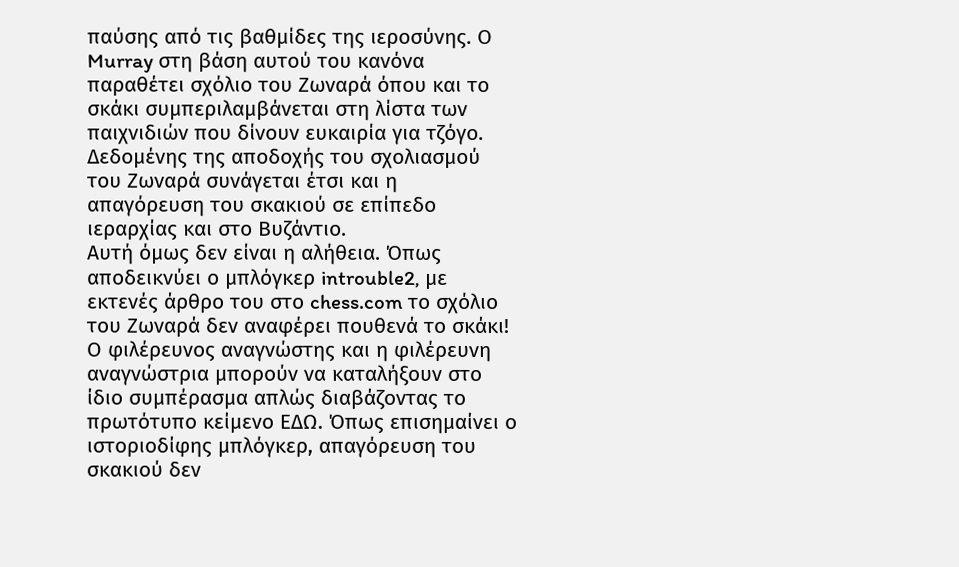παύσης από τις βαθμίδες της ιεροσύνης. Ο Murray στη βάση αυτού του κανόνα παραθέτει σχόλιο του Ζωναρά όπου και το σκάκι συμπεριλαμβάνεται στη λίστα των παιχνιδιών που δίνουν ευκαιρία για τζόγο. Δεδομένης της αποδοχής του σχολιασμού του Ζωναρά συνάγεται έτσι και η απαγόρευση του σκακιού σε επίπεδο ιεραρχίας και στο Βυζάντιο.
Αυτή όμως δεν είναι η αλήθεια. Όπως αποδεικνύει ο μπλόγκερ introuble2, με εκτενές άρθρο του στο chess.com το σχόλιο του Ζωναρά δεν αναφέρει πουθενά το σκάκι! Ο φιλέρευνος αναγνώστης και η φιλέρευνη αναγνώστρια μπορούν να καταλήξουν στο ίδιο συμπέρασμα απλώς διαβάζοντας το πρωτότυπο κείμενο ΕΔΩ. Όπως επισημαίνει ο ιστοριοδίφης μπλόγκερ, απαγόρευση του σκακιού δεν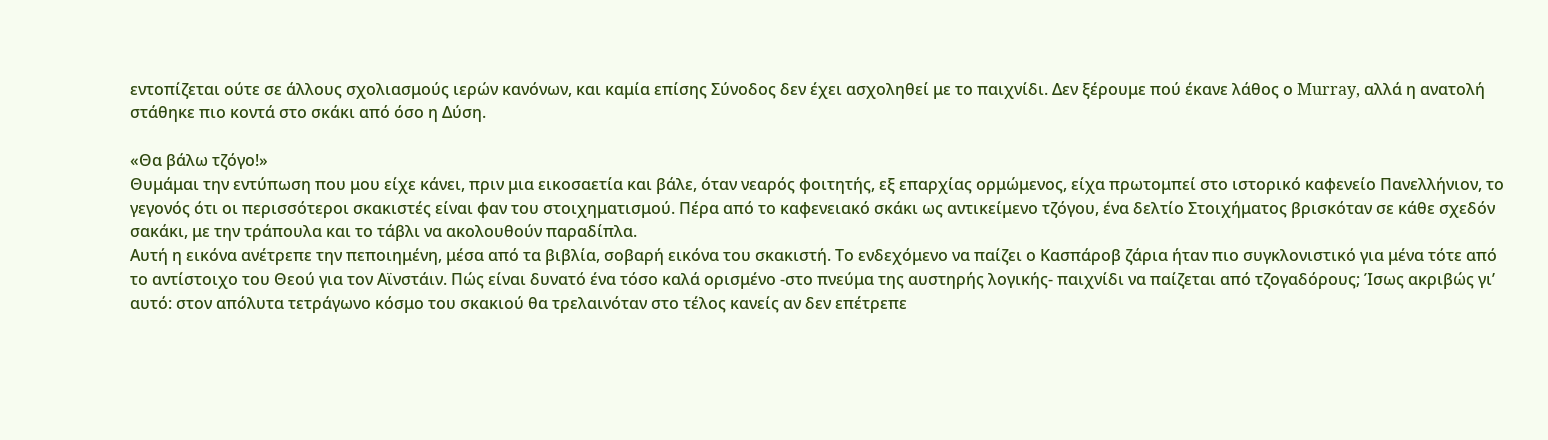εντοπίζεται ούτε σε άλλους σχολιασμούς ιερών κανόνων, και καμία επίσης Σύνοδος δεν έχει ασχοληθεί με το παιχνίδι. Δεν ξέρουμε πού έκανε λάθος ο Murray, αλλά η ανατολή στάθηκε πιο κοντά στο σκάκι από όσο η Δύση.

«Θα βάλω τζόγο!»
Θυμάμαι την εντύπωση που μου είχε κάνει, πριν μια εικοσαετία και βάλε, όταν νεαρός φοιτητής, εξ επαρχίας ορμώμενος, είχα πρωτομπεί στο ιστορικό καφενείο Πανελλήνιον, το γεγονός ότι οι περισσότεροι σκακιστές είναι φαν του στοιχηματισμού. Πέρα από το καφενειακό σκάκι ως αντικείμενο τζόγου, ένα δελτίο Στοιχήματος βρισκόταν σε κάθε σχεδόν σακάκι, με την τράπουλα και το τάβλι να ακολουθούν παραδίπλα.
Αυτή η εικόνα ανέτρεπε την πεποιημένη, μέσα από τα βιβλία, σοβαρή εικόνα του σκακιστή. Το ενδεχόμενο να παίζει ο Κασπάροβ ζάρια ήταν πιο συγκλονιστικό για μένα τότε από το αντίστοιχο του Θεού για τον Αϊνστάιν. Πώς είναι δυνατό ένα τόσο καλά ορισμένο -στο πνεύμα της αυστηρής λογικής- παιχνίδι να παίζεται από τζογαδόρους; Ίσως ακριβώς γι’ αυτό: στον απόλυτα τετράγωνο κόσμο του σκακιού θα τρελαινόταν στο τέλος κανείς αν δεν επέτρεπε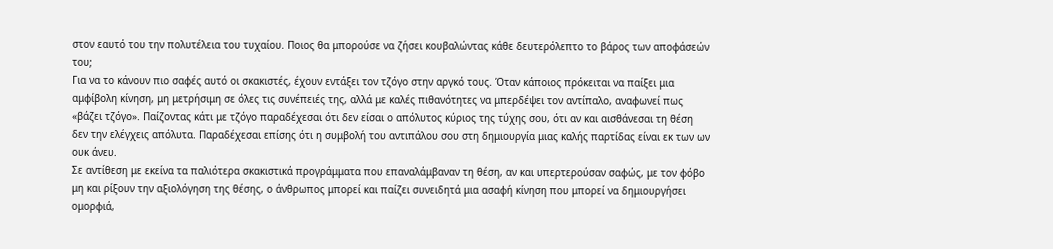στον εαυτό του την πολυτέλεια του τυχαίου. Ποιος θα μπορούσε να ζήσει κουβαλώντας κάθε δευτερόλεπτο το βάρος των αποφάσεών του;
Για να το κάνουν πιο σαφές αυτό οι σκακιστές, έχουν εντάξει τον τζόγο στην αργκό τους. Όταν κάποιος πρόκειται να παίξει μια αμφίβολη κίνηση, μη μετρήσιμη σε όλες τις συνέπειές της, αλλά με καλές πιθανότητες να μπερδέψει τον αντίπαλο, αναφωνεί πως «βάζει τζόγο». Παίζοντας κάτι με τζόγο παραδέχεσαι ότι δεν είσαι ο απόλυτος κύριος της τύχης σου, ότι αν και αισθάνεσαι τη θέση δεν την ελέγχεις απόλυτα. Παραδέχεσαι επίσης ότι η συμβολή του αντιπάλου σου στη δημιουργία μιας καλής παρτίδας είναι εκ των ων ουκ άνευ.
Σε αντίθεση με εκείνα τα παλιότερα σκακιστικά προγράμματα που επαναλάμβαναν τη θέση, αν και υπερτερούσαν σαφώς, με τον φόβο μη και ρίξουν την αξιολόγηση της θέσης, ο άνθρωπος μπορεί και παίζει συνειδητά μια ασαφή κίνηση που μπορεί να δημιουργήσει ομορφιά,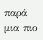παρά μια πιο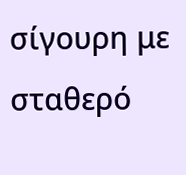σίγουρη με σταθερό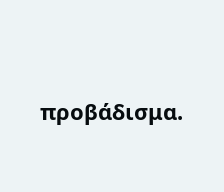προβάδισμα.